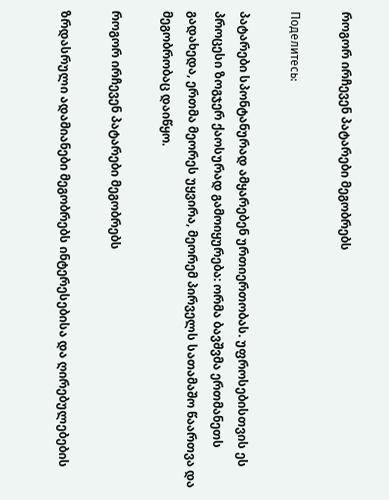როგორ ირჩევენ პატარები მეგობრებს

Поделитесь:

პატარები სპონტანურად ამყარებენ ურთიერთობას. უფროსებისთვის ეს პროცესი ზოგჯერ ქაოსურად გამოიყურება: ორმა ბავშვმა ერთმანეთს გადახედა, ერთმა მეორეს უყვირა, მეორემ პირველს სათამაშო წაართვა და მეგობრობაც დაიწყო.

როგორ ირჩევენ პატარები მეგობრებს

ზრდასრული ადამიანები მეგობრებს ინტერესებისა და ღირებულებების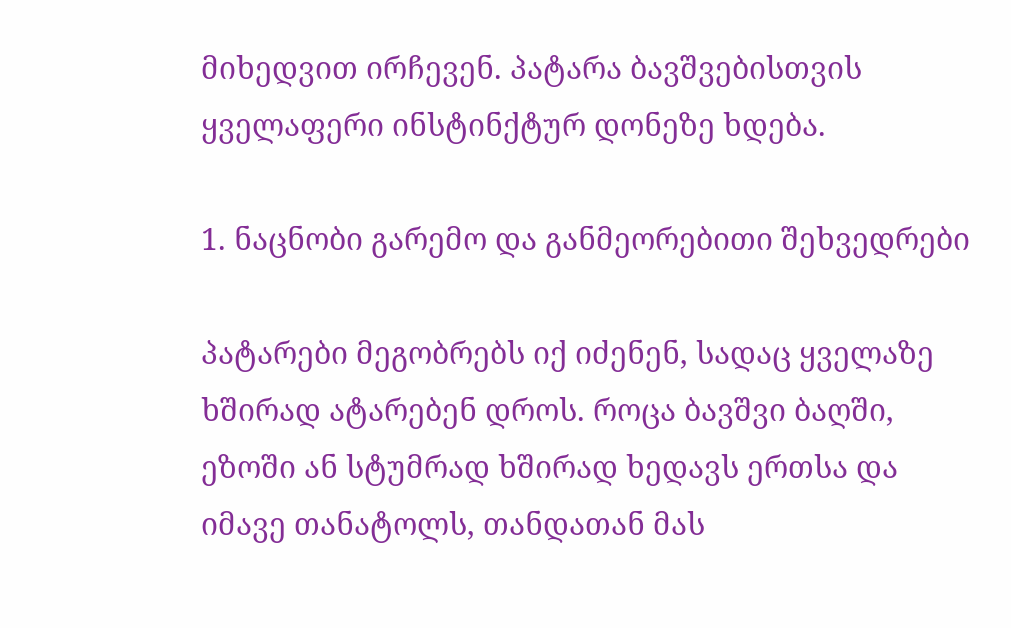მიხედვით ირჩევენ. პატარა ბავშვებისთვის ყველაფერი ინსტინქტურ დონეზე ხდება.

1. ნაცნობი გარემო და განმეორებითი შეხვედრები

პატარები მეგობრებს იქ იძენენ, სადაც ყველაზე ხშირად ატარებენ დროს. როცა ბავშვი ბაღში, ეზოში ან სტუმრად ხშირად ხედავს ერთსა და იმავე თანატოლს, თანდათან მას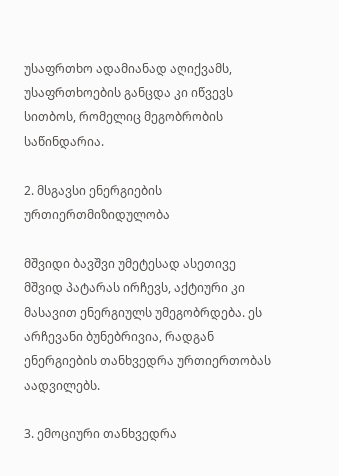უსაფრთხო ადამიანად აღიქვამს, უსაფრთხოების განცდა კი იწვევს სითბოს, რომელიც მეგობრობის საწინდარია.

2. მსგავსი ენერგიების ურთიერთმიზიდულობა

მშვიდი ბავშვი უმეტესად ასეთივე მშვიდ პატარას ირჩევს, აქტიური კი მასავით ენერგიულს უმეგობრდება. ეს არჩევანი ბუნებრივია, რადგან ენერგიების თანხვედრა ურთიერთობას აადვილებს.

3. ემოციური თანხვედრა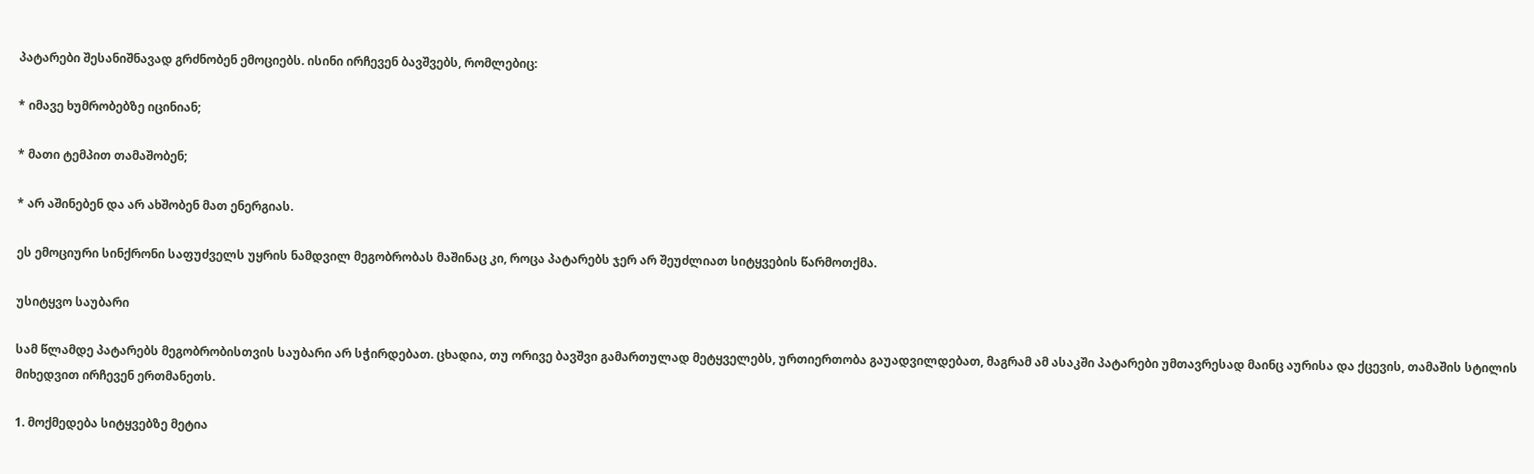პატარები შესანიშნავად გრძნობენ ემოციებს. ისინი ირჩევენ ბავშვებს, რომლებიც:

* იმავე ხუმრობებზე იცინიან;

* მათი ტემპით თამაშობენ;

* არ აშინებენ და არ ახშობენ მათ ენერგიას.

ეს ემოციური სინქრონი საფუძველს უყრის ნამდვილ მეგობრობას მაშინაც კი, როცა პატარებს ჯერ არ შეუძლიათ სიტყვების წარმოთქმა.

უსიტყვო საუბარი

სამ წლამდე პატარებს მეგობრობისთვის საუბარი არ სჭირდებათ. ცხადია, თუ ორივე ბავშვი გამართულად მეტყველებს, ურთიერთობა გაუადვილდებათ, მაგრამ ამ ასაკში პატარები უმთავრესად მაინც აურისა და ქცევის, თამაშის სტილის მიხედვით ირჩევენ ერთმანეთს.

1. მოქმედება სიტყვებზე მეტია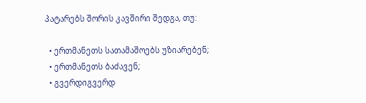პატარებს შორის კავშირი შედგა, თუ:

  • ერთმანეთს სათამაშოებს უზიარებენ;
  • ერთმანეთს ბაძავენ;
  • გვერდიგვერდ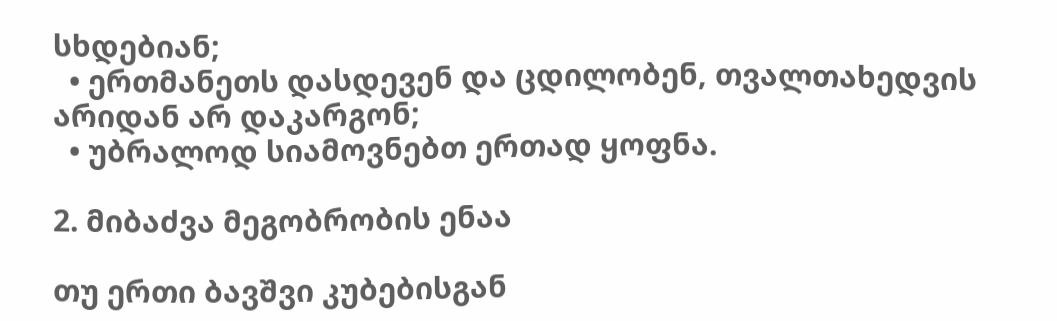სხდებიან;
  • ერთმანეთს დასდევენ და ცდილობენ, თვალთახედვის არიდან არ დაკარგონ;
  • უბრალოდ სიამოვნებთ ერთად ყოფნა.

2. მიბაძვა მეგობრობის ენაა

თუ ერთი ბავშვი კუბებისგან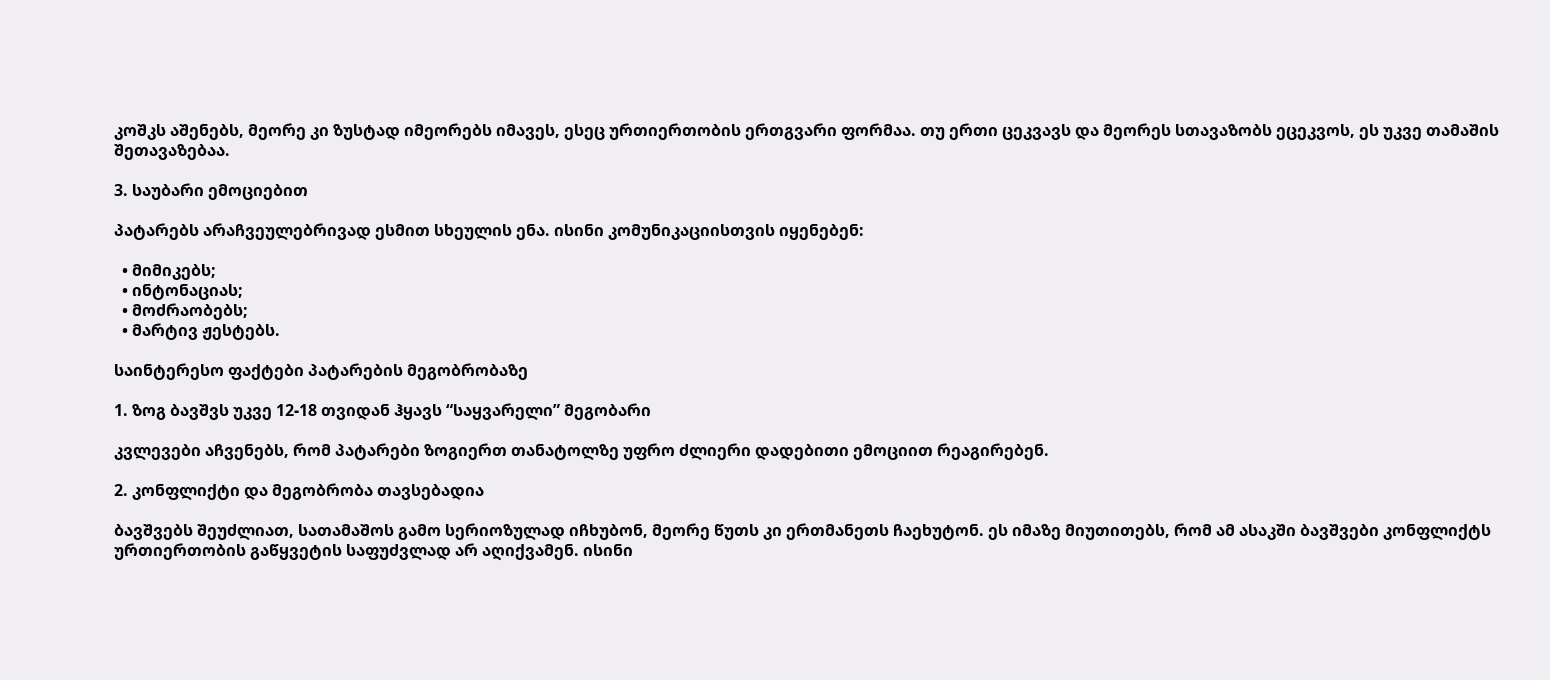კოშკს აშენებს, მეორე კი ზუსტად იმეორებს იმავეს, ესეც ურთიერთობის ერთგვარი ფორმაა. თუ ერთი ცეკვავს და მეორეს სთავაზობს ეცეკვოს, ეს უკვე თამაშის შეთავაზებაა.

3. საუბარი ემოციებით

პატარებს არაჩვეულებრივად ესმით სხეულის ენა. ისინი კომუნიკაციისთვის იყენებენ:

  • მიმიკებს;
  • ინტონაციას;
  • მოძრაობებს;
  • მარტივ ჟესტებს.

საინტერესო ფაქტები პატარების მეგობრობაზე

1. ზოგ ბავშვს უკვე 12-18 თვიდან ჰყავს “საყვარელი” მეგობარი

კვლევები აჩვენებს, რომ პატარები ზოგიერთ თანატოლზე უფრო ძლიერი დადებითი ემოციით რეაგირებენ.

2. კონფლიქტი და მეგობრობა თავსებადია

ბავშვებს შეუძლიათ, სათამაშოს გამო სერიოზულად იჩხუბონ, მეორე წუთს კი ერთმანეთს ჩაეხუტონ. ეს იმაზე მიუთითებს, რომ ამ ასაკში ბავშვები კონფლიქტს ურთიერთობის გაწყვეტის საფუძვლად არ აღიქვამენ. ისინი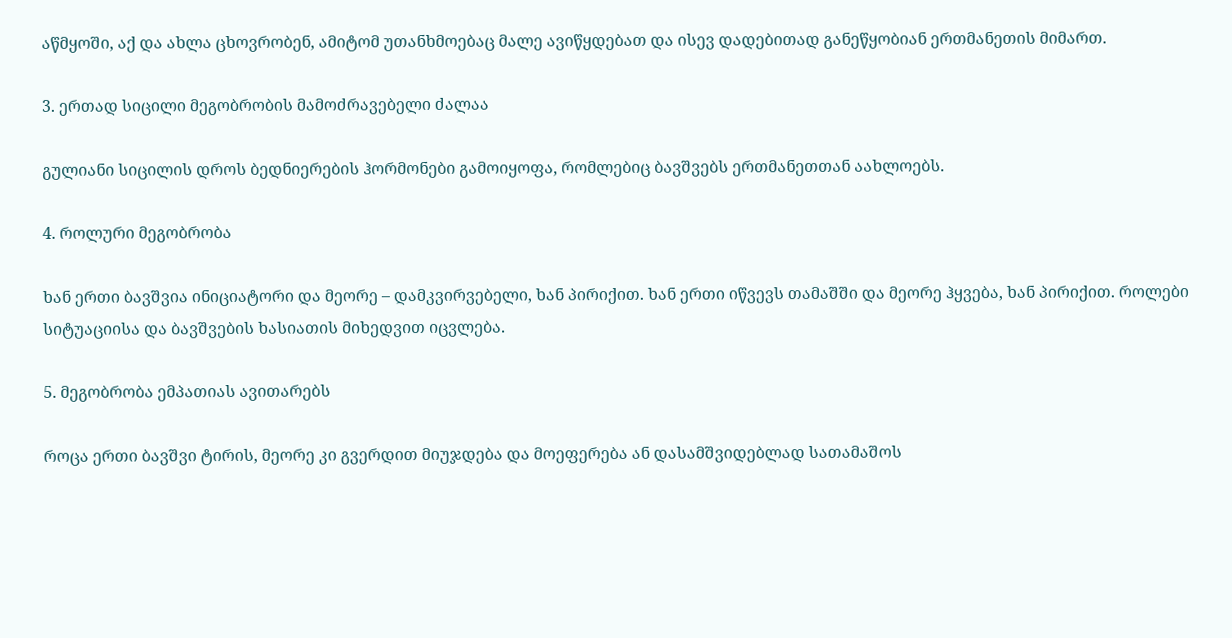აწმყოში, აქ და ახლა ცხოვრობენ, ამიტომ უთანხმოებაც მალე ავიწყდებათ და ისევ დადებითად განეწყობიან ერთმანეთის მიმართ.

3. ერთად სიცილი მეგობრობის მამოძრავებელი ძალაა

გულიანი სიცილის დროს ბედნიერების ჰორმონები გამოიყოფა, რომლებიც ბავშვებს ერთმანეთთან აახლოებს.

4. როლური მეგობრობა

ხან ერთი ბავშვია ინიციატორი და მეორე – დამკვირვებელი, ხან პირიქით. ხან ერთი იწვევს თამაშში და მეორე ჰყვება, ხან პირიქით. როლები სიტუაციისა და ბავშვების ხასიათის მიხედვით იცვლება.

5. მეგობრობა ემპათიას ავითარებს

როცა ერთი ბავშვი ტირის, მეორე კი გვერდით მიუჯდება და მოეფერება ან დასამშვიდებლად სათამაშოს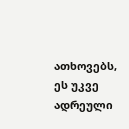ათხოვებს, ეს უკვე ადრეული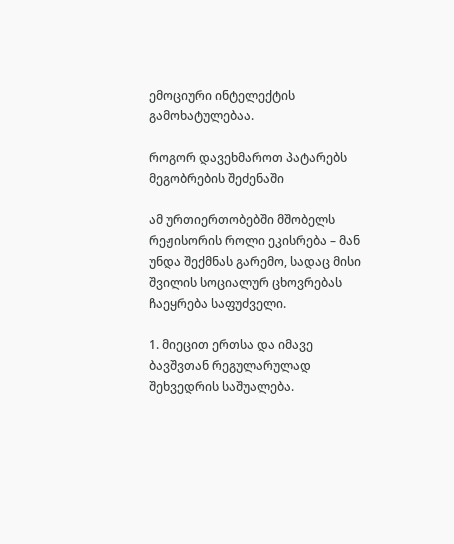ემოციური ინტელექტის გამოხატულებაა.

როგორ დავეხმაროთ პატარებს მეგობრების შეძენაში

ამ ურთიერთობებში მშობელს რეჟისორის როლი ეკისრება – მან უნდა შექმნას გარემო, სადაც მისი შვილის სოციალურ ცხოვრებას ჩაეყრება საფუძველი.

1. მიეცით ერთსა და იმავე ბავშვთან რეგულარულად შეხვედრის საშუალება.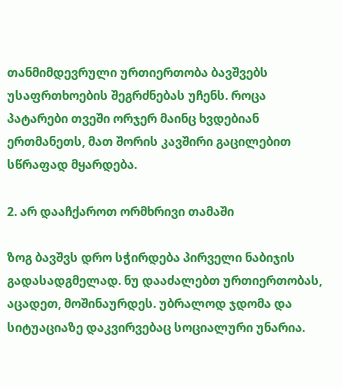თანმიმდევრული ურთიერთობა ბავშვებს უსაფრთხოების შეგრძნებას უჩენს. როცა პატარები თვეში ორჯერ მაინც ხვდებიან ერთმანეთს, მათ შორის კავშირი გაცილებით სწრაფად მყარდება.

2. არ დააჩქაროთ ორმხრივი თამაში

ზოგ ბავშვს დრო სჭირდება პირველი ნაბიჯის გადასადგმელად. ნუ დააძალებთ ურთიერთობას, აცადეთ, მოშინაურდეს. უბრალოდ ჯდომა და სიტუაციაზე დაკვირვებაც სოციალური უნარია.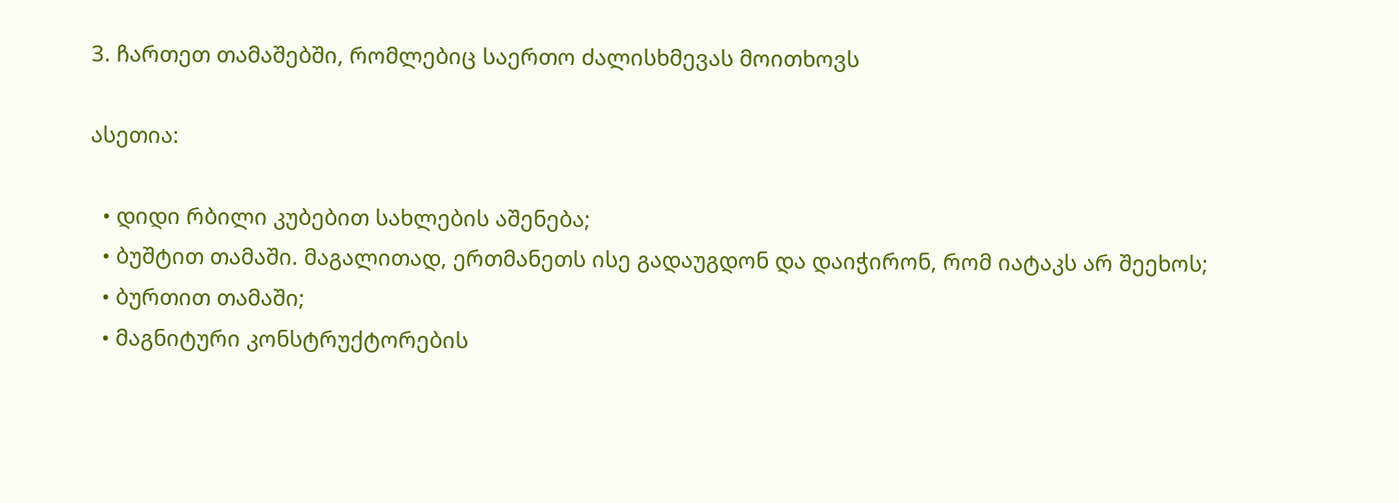3. ჩართეთ თამაშებში, რომლებიც საერთო ძალისხმევას მოითხოვს

ასეთია:

  • დიდი რბილი კუბებით სახლების აშენება;
  • ბუშტით თამაში. მაგალითად, ერთმანეთს ისე გადაუგდონ და დაიჭირონ, რომ იატაკს არ შეეხოს;
  • ბურთით თამაში;
  • მაგნიტური კონსტრუქტორების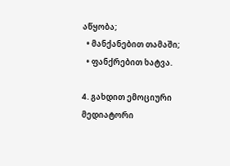აწყობა;
  • მანქანებით თამაში;
  • ფანქრებით ხატვა.

4. გახდით ემოციური მედიატორი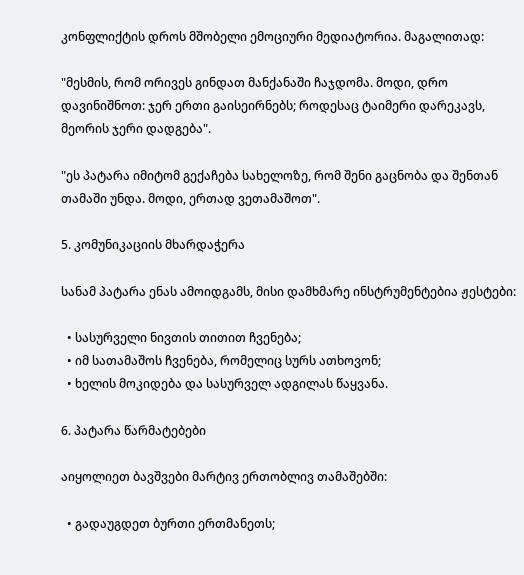კონფლიქტის დროს მშობელი ემოციური მედიატორია. მაგალითად:

"მესმის, რომ ორივეს გინდათ მანქანაში ჩაჯდომა. მოდი, დრო დავინიშნოთ: ჯერ ერთი გაისეირნებს; როდესაც ტაიმერი დარეკავს, მეორის ჯერი დადგება".

"ეს პატარა იმიტომ გექაჩება სახელოზე, რომ შენი გაცნობა და შენთან თამაში უნდა. მოდი, ერთად ვეთამაშოთ".

5. კომუნიკაციის მხარდაჭერა

სანამ პატარა ენას ამოიდგამს, მისი დამხმარე ინსტრუმენტებია ჟესტები:

  • სასურველი ნივთის თითით ჩვენება;
  • იმ სათამაშოს ჩვენება, რომელიც სურს ათხოვონ;
  • ხელის მოკიდება და სასურველ ადგილას წაყვანა.

6. პატარა წარმატებები

აიყოლიეთ ბავშვები მარტივ ერთობლივ თამაშებში:

  • გადაუგდეთ ბურთი ერთმანეთს;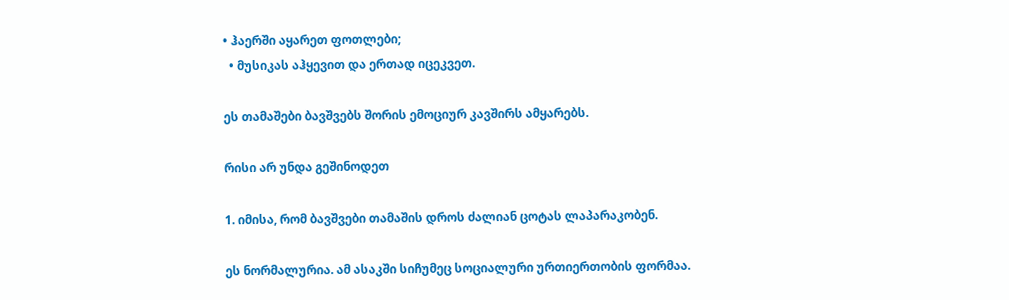• ჰაერში აყარეთ ფოთლები;
  • მუსიკას აჰყევით და ერთად იცეკვეთ.

ეს თამაშები ბავშვებს შორის ემოციურ კავშირს ამყარებს.

რისი არ უნდა გეშინოდეთ

1. იმისა, რომ ბავშვები თამაშის დროს ძალიან ცოტას ლაპარაკობენ.

ეს ნორმალურია. ამ ასაკში სიჩუმეც სოციალური ურთიერთობის ფორმაა.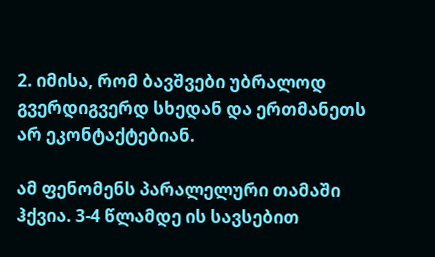2. იმისა, რომ ბავშვები უბრალოდ გვერდიგვერდ სხედან და ერთმანეთს არ ეკონტაქტებიან.

ამ ფენომენს პარალელური თამაში ჰქვია. 3-4 წლამდე ის სავსებით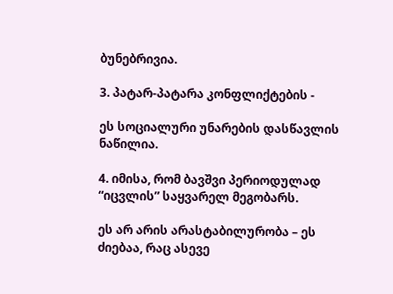ბუნებრივია.

3. პატარ-პატარა კონფლიქტების -

ეს სოციალური უნარების დასწავლის ნაწილია.

4. იმისა, რომ ბავშვი პერიოდულად “იცვლის” საყვარელ მეგობარს.

ეს არ არის არასტაბილურობა – ეს ძიებაა, რაც ასევე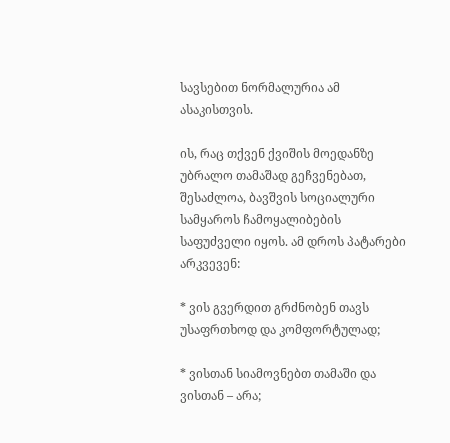სავსებით ნორმალურია ამ ასაკისთვის.

ის, რაც თქვენ ქვიშის მოედანზე უბრალო თამაშად გეჩვენებათ, შესაძლოა, ბავშვის სოციალური სამყაროს ჩამოყალიბების საფუძველი იყოს. ამ დროს პატარები არკვევენ:

* ვის გვერდით გრძნობენ თავს უსაფრთხოდ და კომფორტულად;

* ვისთან სიამოვნებთ თამაში და ვისთან – არა;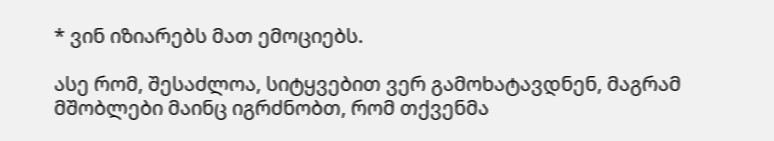* ვინ იზიარებს მათ ემოციებს.

ასე რომ, შესაძლოა, სიტყვებით ვერ გამოხატავდნენ, მაგრამ მშობლები მაინც იგრძნობთ, რომ თქვენმა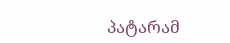პატარამ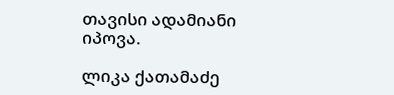თავისი ადამიანი იპოვა.

ლიკა ქათამაძე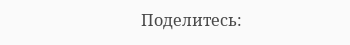Поделитесь: